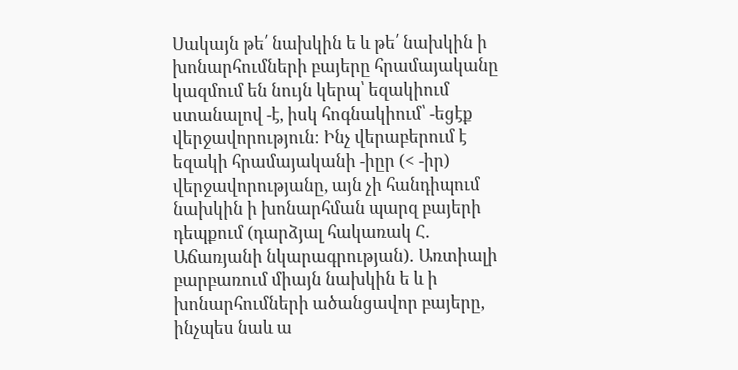Սակայն թե՛ նախկին ե և թե՛ նախկին ի խոնարհումների բայերը հրամայականը կազմում են նույն կերպ՝ եզակիում ստանալով -է, իսկ հոգնակիում՝ -եցէք վերջավորություն։ Ինչ վերաբերում է եզակի հրամայականի -իըր (< -իր) վերջավորությանը, այն չի հանդիպում նախկին ի խոնարհման պարզ բայերի դեպքում (դարձյալ հակառակ Հ․ Աճառյանի նկարագրության)․ Առտիալի բարբառում միայն նախկին ե և ի խոնարհումների ածանցավոր բայերը, ինչպես նաև ա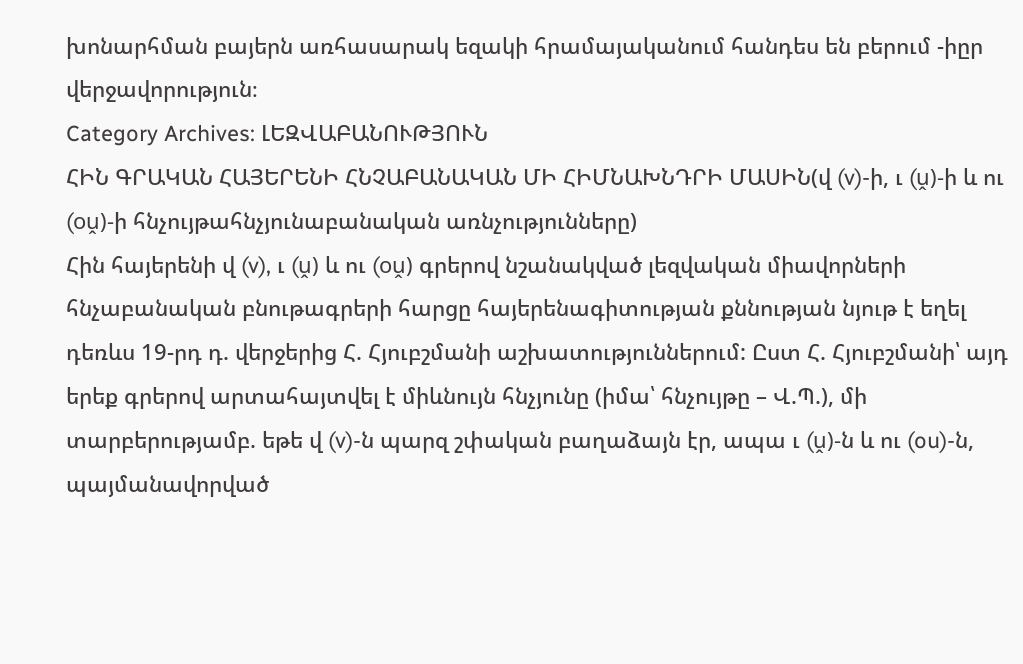խոնարհման բայերն առհասարակ եզակի հրամայականում հանդես են բերում -իըր վերջավորություն։
Category Archives: ԼԵԶՎԱԲԱՆՈՒԹՅՈՒՆ
ՀԻՆ ԳՐԱԿԱՆ ՀԱՅԵՐԵՆԻ ՀՆՉԱԲԱՆԱԿԱՆ ՄԻ ՀԻՄՆԱԽՆԴՐԻ ՄԱՍԻՆ(վ (v)-ի, ւ (ṷ)-ի և ու (oṷ)-ի հնչույթահնչյունաբանական առնչությունները)
Հին հայերենի վ (v), ւ (ṷ) և ու (oṷ) գրերով նշանակված լեզվական միավորների հնչաբանական բնութագրերի հարցը հայերենագիտության քննության նյութ է եղել դեռևս 19-րդ դ. վերջերից Հ. Հյուբշմանի աշխատություններում: Ըստ Հ. Հյուբշմանի՝ այդ երեք գրերով արտահայտվել է միևնույն հնչյունը (իմա՝ հնչույթը – Վ.Պ.), մի տարբերությամբ. եթե վ (v)-ն պարզ շփական բաղաձայն էր, ապա ւ (ṷ)-ն և ու (ou)-ն, պայմանավորված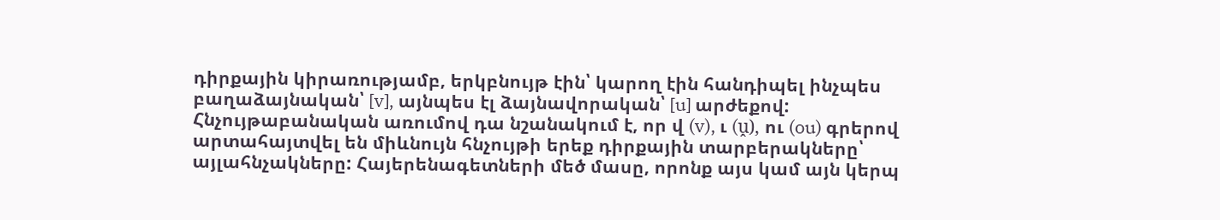դիրքային կիրառությամբ, երկբնույթ էին՝ կարող էին հանդիպել ինչպես բաղաձայնական՝ [v], այնպես էլ ձայնավորական՝ [u] արժեքով: Հնչույթաբանական առումով դա նշանակում է, որ վ (v), ւ (ṷ), ու (ou) գրերով արտահայտվել են միևնույն հնչույթի երեք դիրքային տարբերակները՝ այլահնչակները: Հայերենագետների մեծ մասը, որոնք այս կամ այն կերպ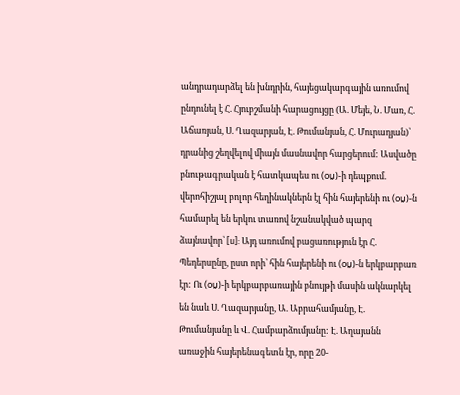անդրադարձել են խնդրին, հայեցակարգային առումով ընդունել է Հ. Հյուբշմանի հարացույցը (Ա. Մեյե, Ն. Մառ, Հ. Աճառյան, Ս. Ղազարյան, Է. Թումանյան, Հ. Մուրադյան)՝ դրանից շեղվելով միայն մասնավոր հարցերում: Ասվածը բնութագրական է հատկապես ու (oṷ)-ի դեպքում. վերոհիշյալ բոլոր հեղինակներն էլ հին հայերենի ու (oṷ)-ն համարել են երկու տառով նշանակված պարզ ձայնավոր՝ [u]: Այդ առումով բացառություն էր Հ. Պեդերսընը, ըստ որի՝ հին հայերենի ու (oṷ)-ն երկբարբառ էր: Ու (oṷ)-ի երկբարբառային բնույթի մասին ակնարկել են նաև Ս. Ղազարյանը, Ա. Աբրահամյանը, Է. Թումանյանը և Վ. Համբարձումյանը: Է. Աղայանն առաջին հայերենագետն էր, որը 20-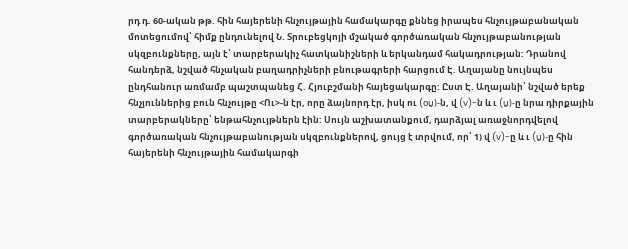րդ դ. 60-ական թթ. հին հայերենի հնչույթային համակարգը քննեց իրապես հնչույթաբանական մոտեցումով՝ հիմք ընդունելով Ն. Տրուբեցկոյի մշակած գործառական հնչույթաբանության սկզբունքները, այն է՝ տարբերակիչ հատկանիշների և երկանդամ հակադրության: Դրանով հանդերձ, նշված հնչական բաղադրիչների բնութագրերի հարցում Է. Աղայանը նույնպես ընդհանուր առմամբ պաշտպանեց Հ. Հյուբշմանի հայեցակարգը: Ըստ Է. Աղայանի՝ նշված երեք հնչյուններից բուն հնչույթը <Ու>-ն էր, որը ձայնորդ էր, իսկ ու (oṷ)-ն, վ (v)-ն և ւ (ṷ)-ը նրա դիրքային տարբերակները՝ ենթահնչույթներն էին: Սույն աշխատանքում, դարձյալ առաջնորդվելով գործառական հնչույթաբանության սկզբունքներով, ցույց է տրվում, որ՝ 1) վ (v)-ը և ւ (ṷ)-ը հին հայերենի հնչույթային համակարգի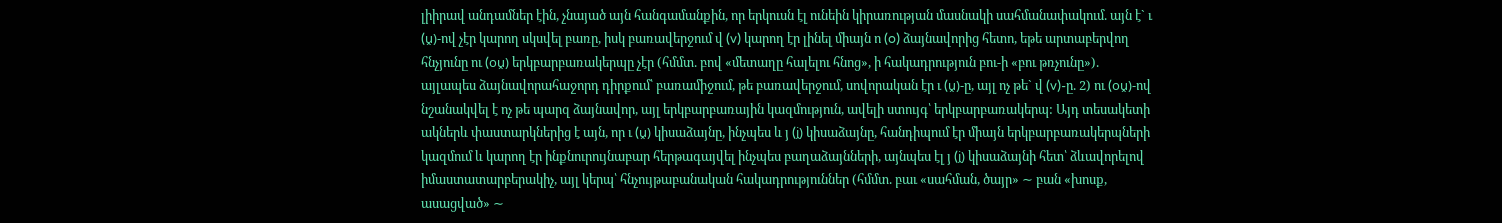լիիրավ անդամներ էին, չնայած այն հանգամանքին, որ երկուսն էլ ունեին կիրառության մասնակի սահմանափակում. այն է` ւ (ṷ)-ով չէր կարող սկսվել բառը, իսկ բառավերջում վ (v) կարող էր լինել միայն ո (o) ձայնավորից հետո, եթե արտաբերվող հնչյունը ու (oṷ) երկբարբառակերպը չէր (հմմտ. բով «մետաղը հալելու հնոց», ի հակադրություն բու-ի «բու թռչունը»). այլապես ձայնավորահաջորդ դիրքում՝ բառամիջում, թե բառավերջում, սովորական էր ւ (ṷ)-ը, այլ ոչ թե` վ (v)-ը. 2) ու (oṷ)-ով նշանակվել է ոչ թե պարզ ձայնավոր, այլ երկբարբառային կազմություն, ավելի ստույգ՝ երկբարբառակերպ: Այդ տեսակետի ակներև փաստարկներից է այն, որ ւ (ṷ) կիսաձայնը, ինչպես և յ (i̭) կիսաձայնը, հանդիպում էր միայն երկբարբառակերպների կազմում և կարող էր ինքնուրույնաբար հերթագայվել ինչպես բաղաձայնների, այնպես էլ յ (i̭) կիսաձայնի հետ՝ ձևավորելով իմաստատարբերակիչ, այլ կերպ՝ հնչույթաբանական հակադրություններ (հմմտ. բաւ «սահման, ծայր» ∼ բան «խոսք, ասացված» ∼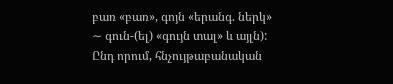բառ «բառ», գոյն «երանգ. ներկ» ∼ գուն-(ել) «գույն տալ» և այլն): Ընդ որում, հնչույթաբանական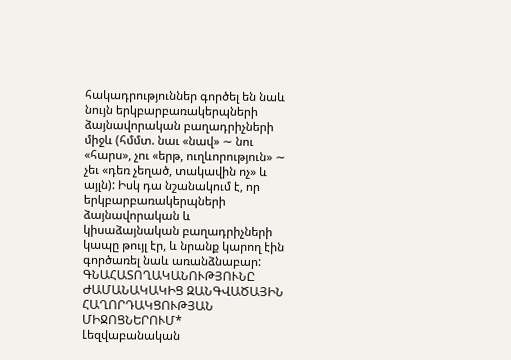հակադրություններ գործել են նաև նույն երկբարբառակերպների ձայնավորական բաղադրիչների միջև (հմմտ. նաւ «նավ» ∼ նու «հարս», չու «երթ, ուղևորություն» ∼ չեւ «դեռ չեղած, տակավին ոչ» և այլն): Իսկ դա նշանակում է, որ երկբարբառակերպների ձայնավորական և կիսաձայնական բաղադրիչների կապը թույլ էր, և նրանք կարող էին գործառել նաև առանձնաբար:
ԳՆԱՀԱՏՈՂԱԿԱՆՈՒԹՅՈՒՆԸ ԺԱՄԱՆԱԿԱԿԻՑ ԶԱՆԳՎԱԾԱՅԻՆ ՀԱՂՈՐԴԱԿՑՈՒԹՅԱՆ ՄԻՋՈՑՆԵՐՈՒՄ*
Լեզվաբանական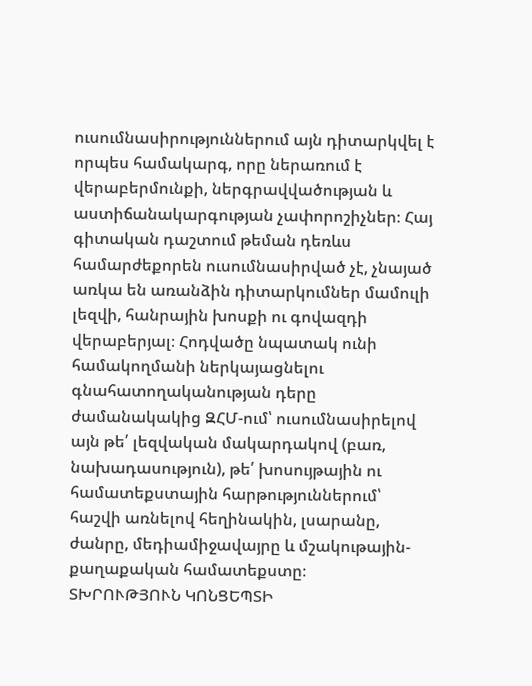ուսումնասիրություններում այն դիտարկվել է որպես համակարգ, որը ներառում է վերաբերմունքի, ներգրավվածության և աստիճանակարգության չափորոշիչներ։ Հայ գիտական դաշտում թեման դեռևս համարժեքորեն ուսումնասիրված չէ, չնայած առկա են առանձին դիտարկումներ մամուլի լեզվի, հանրային խոսքի ու գովազդի վերաբերյալ։ Հոդվածը նպատակ ունի համակողմանի ներկայացնելու գնահատողականության դերը ժամանակակից ԶՀՄ-ում՝ ուսումնասիրելով այն թե՛ լեզվական մակարդակով (բառ, նախադասություն), թե՛ խոսույթային ու համատեքստային հարթություններում՝ հաշվի առնելով հեղինակին, լսարանը, ժանրը, մեդիամիջավայրը և մշակութային-քաղաքական համատեքստը։
ՏԽՐՈՒԹՅՈՒՆ ԿՈՆՑԵՊՏԻ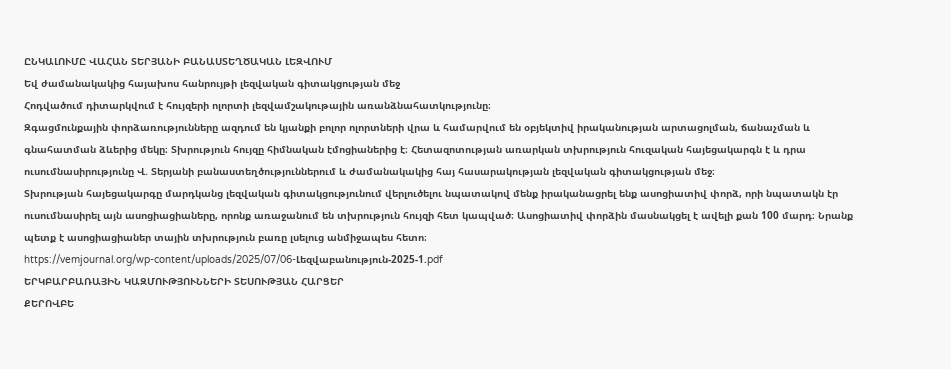ԸՆԿԱԼՈՒՄԸ ՎԱՀԱՆ ՏԵՐՅԱՆԻ ԲԱՆԱՍՏԵՂԾԱԿԱՆ ԼԵԶՎՈՒՄ
Եվ ժամանակակից հայախոս հանրույթի լեզվական գիտակցության մեջ
Հոդվածում դիտարկվում է հույզերի ոլորտի լեզվամշակութային առանձնահատկությունը։
Զգացմունքային փորձառությունները ազդում են կյանքի բոլոր ոլորտների վրա և համարվում են օբյեկտիվ իրականության արտացոլման, ճանաչման և գնահատման ձևերից մեկը։ Տխրություն հույզը հիմնական էմոցիաներից է։ Հետազոտության առարկան տխրություն հուզական հայեցակարգն է և դրա ուսումնասիրությունը Վ. Տերյանի բանաստեղծություններում և ժամանակակից հայ հասարակության լեզվական գիտակցության մեջ։
Տխրության հայեցակարգը մարդկանց լեզվական գիտակցությունում վերլուծելու նպատակով մենք իրականացրել ենք ասոցիատիվ փորձ, որի նպատակն էր ուսումնասիրել այն ասոցիացիաները, որոնք առաջանում են տխրություն հույզի հետ կապված։ Ասոցիատիվ փորձին մասնակցել է ավելի քան 100 մարդ։ Նրանք պետք է ասոցիացիաներ տային տխրություն բառը լսելուց անմիջապես հետո։
https://vemjournal.org/wp-content/uploads/2025/07/06-Լեզվաբանություն-2025-1.pdf
ԵՐԿԲԱՐԲԱՌԱՅԻՆ ԿԱԶՄՈՒԹՅՈՒՆՆԵՐԻ ՏԵՍՈՒԹՅԱՆ ՀԱՐՑԵՐ
ՔԵՐՈՎԲԵ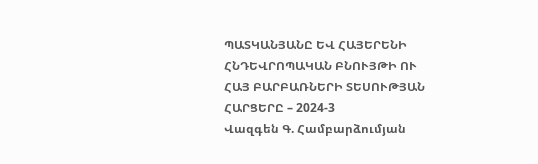ՊԱՏԿԱՆՅԱՆԸ ԵՎ ՀԱՅԵՐԵՆԻ ՀՆԴԵՎՐՈՊԱԿԱՆ ԲՆՈՒՅԹԻ ՈՒ ՀԱՅ ԲԱՐԲԱՌՆԵՐԻ ՏԵՍՈՒԹՅԱՆ ՀԱՐՑԵՐԸ – 2024-3
Վազգեն Գ. Համբարձումյան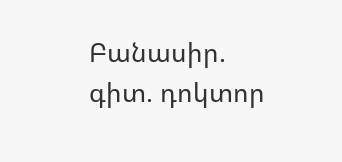Բանասիր. գիտ. դոկտոր